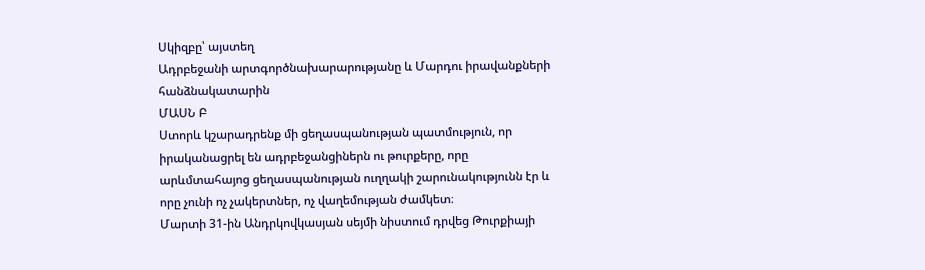Սկիզբը՝ այստեղ
Ադրբեջանի արտգործնախարարությանը և Մարդու իրավանքների հանձնակատարին
ՄԱՍՆ Բ
Ստորև կշարադրենք մի ցեղասպանության պատմություն, որ իրականացրել են ադրբեջանցիներն ու թուրքերը, որը արևմտահայոց ցեղասպանության ուղղակի շարունակությունն էր և որը չունի ոչ չակերտներ, ոչ վաղեմության ժամկետ։
Մարտի 31-ին Անդրկովկասյան սեյմի նիստում դրվեց Թուրքիայի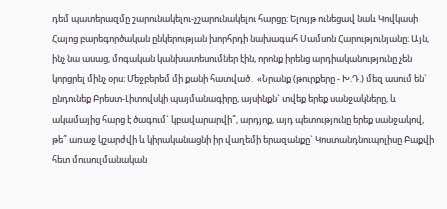դեմ պատերազմը շարունակելու-չշարունակելու հարցը: Ելույթ ունեցավ նաև Կովկասի Հայոց բարեգործական ընկերության խորհրդի նախագահ Սամսոն Հարությունյանը։ Այն, ինչ նա ասաց, մոգական կանխատեսումներ էին, որոնք իրենց արդիականությունը չեն կորցրել մինչ օրս։ Մեջբերեմ մի քանի հատված․ «Նրանք (թուրքերը - Խ.Դ.) մեզ ասում են` ընդունեք Բրեստ-Լիտովսկի պայմանագիրը, այսինքն` տվեք երեք սանջակները, և ակամայից հարց է ծագում` կբավարարվի՞, արդյոք, այդ պետությունը երեք սանջակով, թե՞ առաջ կշարժվի և կիրականացնի իր վաղեմի երազանքը` Կոստանդնուպոլիսը Բաքվի հետ մուսուլմանական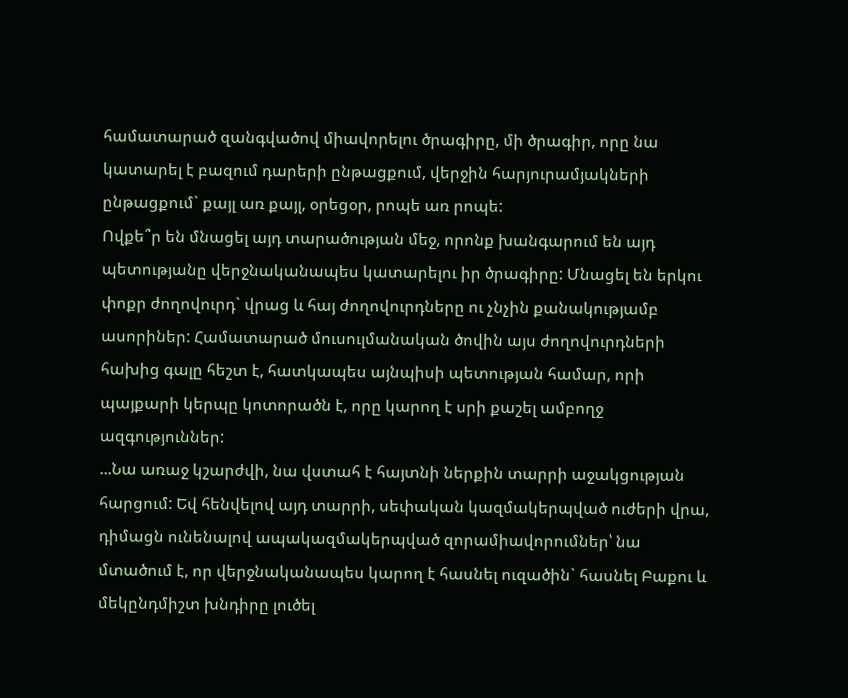համատարած զանգվածով միավորելու ծրագիրը, մի ծրագիր, որը նա կատարել է բազում դարերի ընթացքում, վերջին հարյուրամյակների ընթացքում` քայլ առ քայլ, օրեցօր, րոպե առ րոպե:
Ովքե՞ր են մնացել այդ տարածության մեջ, որոնք խանգարում են այդ պետությանը վերջնականապես կատարելու իր ծրագիրը: Մնացել են երկու փոքր ժողովուրդ` վրաց և հայ ժողովուրդները ու չնչին քանակությամբ ասորիներ: Համատարած մուսուլմանական ծովին այս ժողովուրդների հախից գալը հեշտ է, հատկապես այնպիսի պետության համար, որի պայքարի կերպը կոտորածն է, որը կարող է սրի քաշել ամբողջ ազգություններ:
...Նա առաջ կշարժվի, նա վստահ է հայտնի ներքին տարրի աջակցության հարցում: Եվ հենվելով այդ տարրի, սեփական կազմակերպված ուժերի վրա, դիմացն ունենալով ապակազմակերպված զորամիավորումներ՝ նա մտածում է, որ վերջնականապես կարող է հասնել ուզածին` հասնել Բաքու և մեկընդմիշտ խնդիրը լուծել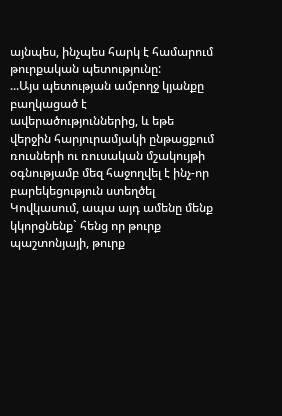այնպես, ինչպես հարկ է համարում թուրքական պետությունը:
...Այս պետության ամբողջ կյանքը բաղկացած է ավերածություններից, և եթե վերջին հարյուրամյակի ընթացքում ռուսների ու ռուսական մշակույթի օգնությամբ մեզ հաջողվել է ինչ-որ բարեկեցություն ստեղծել Կովկասում, ապա այդ ամենը մենք կկորցնենք` հենց որ թուրք պաշտոնյայի, թուրք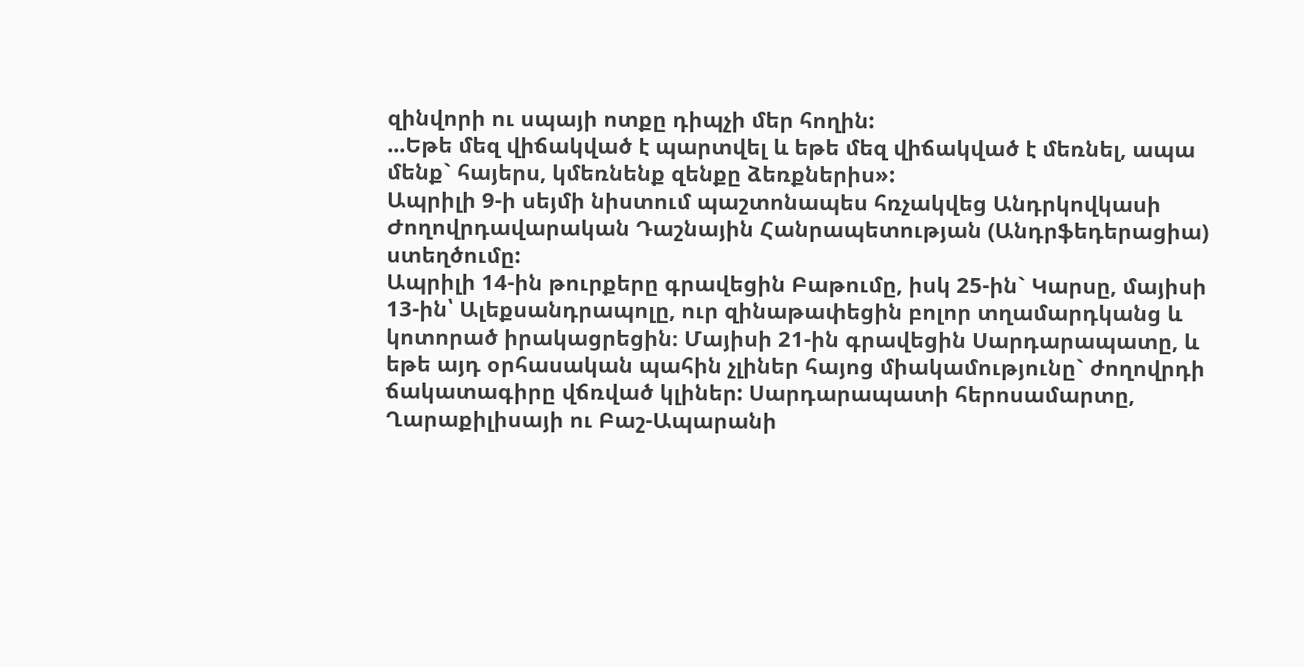զինվորի ու սպայի ոտքը դիպչի մեր հողին:
...Եթե մեզ վիճակված է պարտվել և եթե մեզ վիճակված է մեռնել, ապա մենք` հայերս, կմեռնենք զենքը ձեռքներիս»:
Ապրիլի 9-ի սեյմի նիստում պաշտոնապես հռչակվեց Անդրկովկասի Ժողովրդավարական Դաշնային Հանրապետության (Անդրֆեդերացիա) ստեղծումը:
Ապրիլի 14-ին թուրքերը գրավեցին Բաթումը, իսկ 25-ին` Կարսը, մայիսի 13-ին՝ Ալեքսանդրապոլը, ուր զինաթափեցին բոլոր տղամարդկանց և կոտորած իրակացրեցին։ Մայիսի 21-ին գրավեցին Սարդարապատը, և եթե այդ օրհասական պահին չլիներ հայոց միակամությունը` ժողովրդի ճակատագիրը վճռված կլիներ: Սարդարապատի հերոսամարտը, Ղարաքիլիսայի ու Բաշ-Ապարանի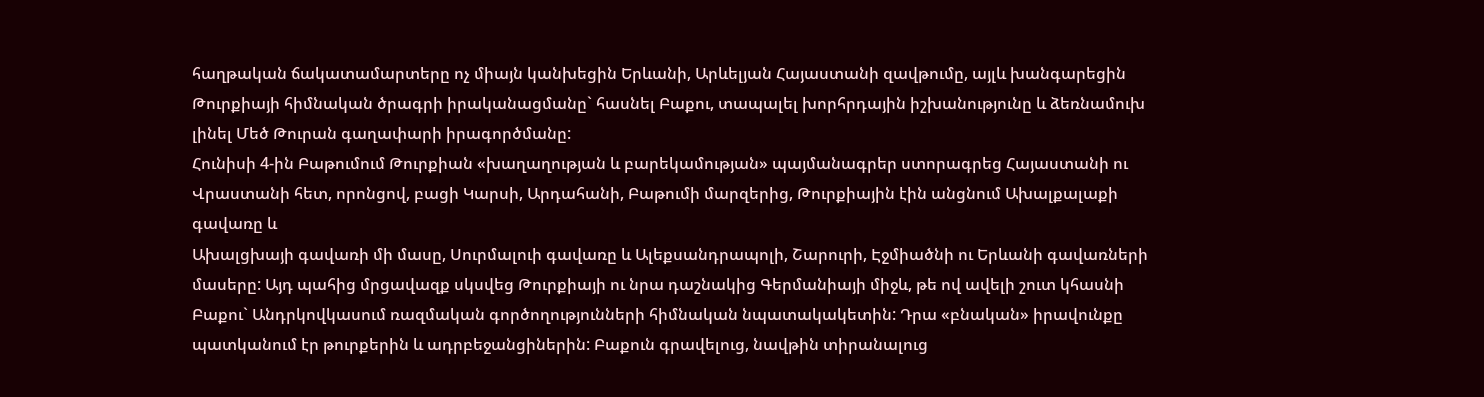հաղթական ճակատամարտերը ոչ միայն կանխեցին Երևանի, Արևելյան Հայաստանի զավթումը, այլև խանգարեցին Թուրքիայի հիմնական ծրագրի իրականացմանը` հասնել Բաքու, տապալել խորհրդային իշխանությունը և ձեռնամուխ լինել Մեծ Թուրան գաղափարի իրագործմանը:
Հունիսի 4-ին Բաթումում Թուրքիան «խաղաղության և բարեկամության» պայմանագրեր ստորագրեց Հայաստանի ու Վրաստանի հետ, որոնցով, բացի Կարսի, Արդահանի, Բաթումի մարզերից, Թուրքիային էին անցնում Ախալքալաքի գավառը և
Ախալցխայի գավառի մի մասը, Սուրմալուի գավառը և Ալեքսանդրապոլի, Շարուրի, Էջմիածնի ու Երևանի գավառների մասերը: Այդ պահից մրցավազք սկսվեց Թուրքիայի ու նրա դաշնակից Գերմանիայի միջև, թե ով ավելի շուտ կհասնի Բաքու` Անդրկովկասում ռազմական գործողությունների հիմնական նպատակակետին: Դրա «բնական» իրավունքը պատկանում էր թուրքերին և ադրբեջանցիներին: Բաքուն գրավելուց, նավթին տիրանալուց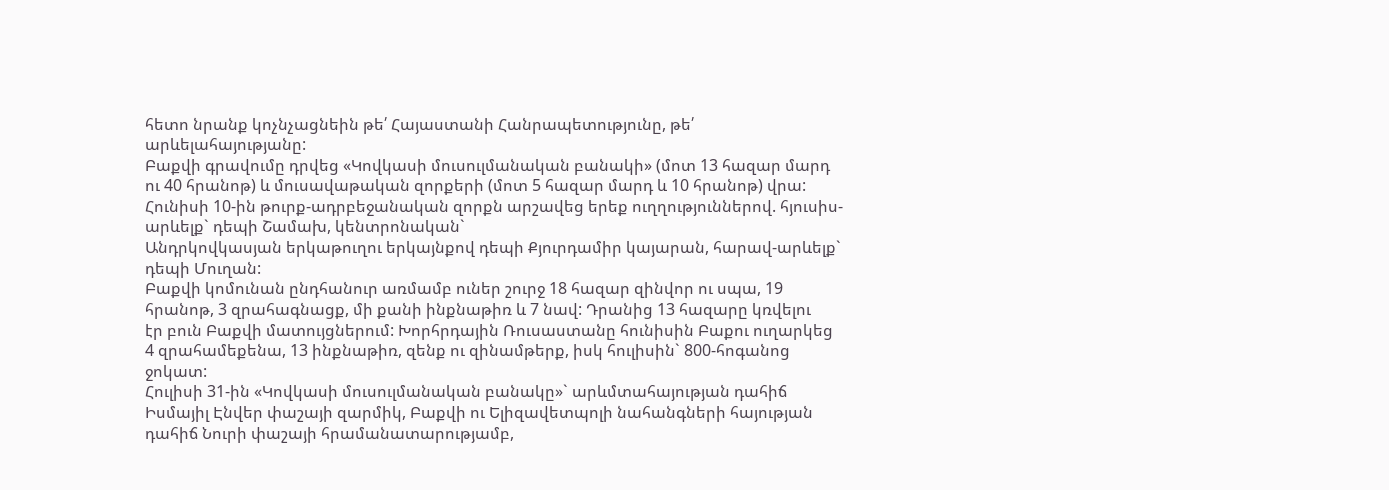հետո նրանք կոչնչացնեին թե՛ Հայաստանի Հանրապետությունը, թե՛ արևելահայությանը:
Բաքվի գրավումը դրվեց «Կովկասի մուսուլմանական բանակի» (մոտ 13 հազար մարդ ու 40 հրանոթ) և մուսավաթական զորքերի (մոտ 5 հազար մարդ և 10 հրանոթ) վրա: Հունիսի 10-ին թուրք-ադրբեջանական զորքն արշավեց երեք ուղղություններով. հյուսիս-արևելք` դեպի Շամախ, կենտրոնական`
Անդրկովկասյան երկաթուղու երկայնքով դեպի Քյուրդամիր կայարան, հարավ-արևելք` դեպի Մուղան:
Բաքվի կոմունան ընդհանուր առմամբ ուներ շուրջ 18 հազար զինվոր ու սպա, 19 հրանոթ, 3 զրահագնացք, մի քանի ինքնաթիռ և 7 նավ: Դրանից 13 հազարը կռվելու
էր բուն Բաքվի մատույցներում: Խորհրդային Ռուսաստանը հունիսին Բաքու ուղարկեց 4 զրահամեքենա, 13 ինքնաթիռ, զենք ու զինամթերք, իսկ հուլիսին` 800-հոգանոց ջոկատ:
Հուլիսի 31-ին «Կովկասի մուսուլմանական բանակը»` արևմտահայության դահիճ Իսմայիլ Էնվեր փաշայի զարմիկ, Բաքվի ու Ելիզավետպոլի նահանգների հայության դահիճ Նուրի փաշայի հրամանատարությամբ,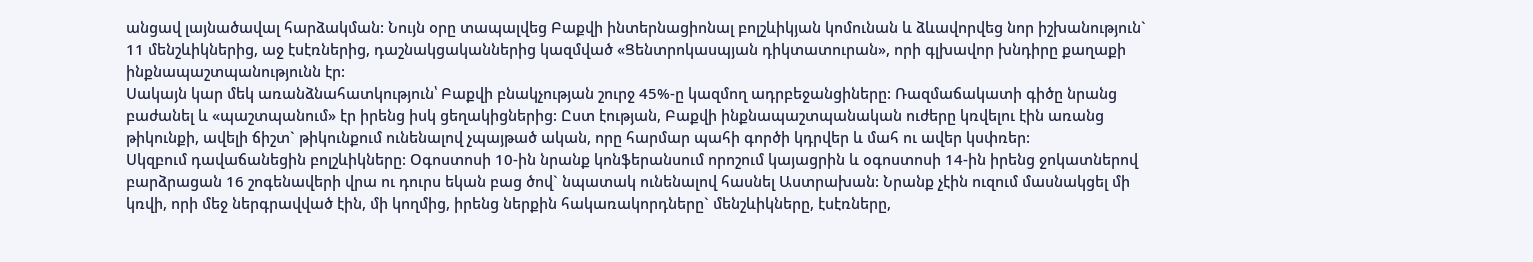անցավ լայնածավալ հարձակման: Նույն օրը տապալվեց Բաքվի ինտերնացիոնալ բոլշևիկյան կոմունան և ձևավորվեց նոր իշխանություն` 11 մենշևիկներից, աջ էսէռներից, դաշնակցականներից կազմված «Ցենտրոկասպյան դիկտատուրան», որի գլխավոր խնդիրը քաղաքի ինքնապաշտպանությունն էր:
Սակայն կար մեկ առանձնահատկություն՝ Բաքվի բնակչության շուրջ 45%-ը կազմող ադրբեջանցիները: Ռազմաճակատի գիծը նրանց բաժանել և «պաշտպանում» էր իրենց իսկ ցեղակիցներից: Ըստ էության, Բաքվի ինքնապաշտպանական ուժերը կռվելու էին առանց թիկունքի, ավելի ճիշտ` թիկունքում ունենալով չպայթած ական, որը հարմար պահի գործի կդրվեր և մահ ու ավեր կսփռեր:
Սկզբում դավաճանեցին բոլշևիկները: Օգոստոսի 10-ին նրանք կոնֆերանսում որոշում կայացրին և օգոստոսի 14-ին իրենց ջոկատներով բարձրացան 16 շոգենավերի վրա ու դուրս եկան բաց ծով` նպատակ ունենալով հասնել Աստրախան: Նրանք չէին ուզում մասնակցել մի կռվի, որի մեջ ներգրավված էին, մի կողմից, իրենց ներքին հակառակորդները` մենշևիկները, էսէռները,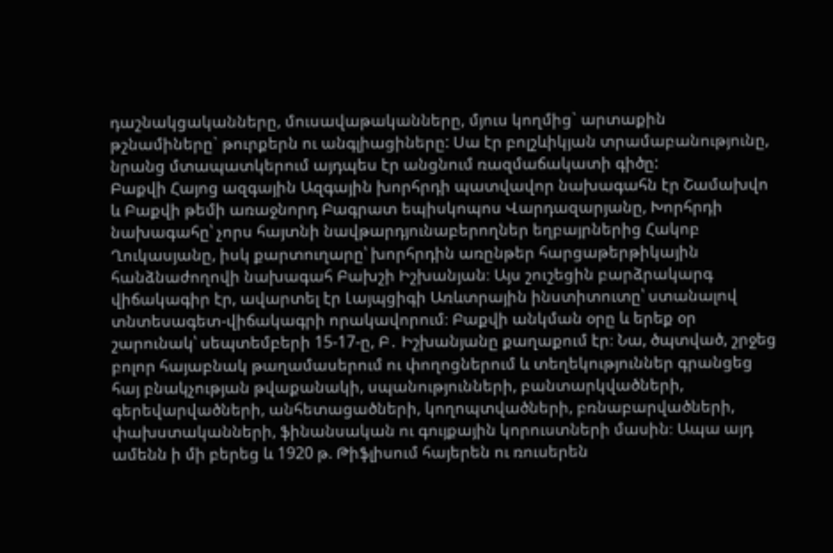դաշնակցականները, մուսավաթականները, մյուս կողմից` արտաքին թշնամիները` թուրքերն ու անգլիացիները: Սա էր բոլշևիկյան տրամաբանությունը, նրանց մտապատկերում այդպես էր անցնում ռազմաճակատի գիծը:
Բաքվի Հայոց ազգային Ազգային խորհրդի պատվավոր նախագահն էր Շամախվո և Բաքվի թեմի առաջնորդ Բագրատ եպիսկոպոս Վարդազարյանը, Խորհրդի նախագահը՝ չորս հայտնի նավթարդյունաբերողներ եղբայրներից Հակոբ Ղուկասյանը, իսկ քարտուղարը՝ խորհրդին առընթեր հարցաթերթիկային
հանձնաժողովի նախագահ Բախշի Իշխանյան։ Այս շուշեցին բարձրակարգ վիճակագիր էր, ավարտել էր Լայպցիգի Առևտրային ինստիտուտը՝ ստանալով տնտեսագետ-վիճակագրի որակավորում։ Բաքվի անկման օրը և երեք օր շարունակ՝ սեպտեմբերի 15-17-ը, Բ․ Իշխանյանը քաղաքում էր։ Նա, ծպտված, շրջեց բոլոր հայաբնակ թաղամասերում ու փողոցներում և տեղեկություններ գրանցեց հայ բնակչության թվաքանակի, սպանությունների, բանտարկվածների, գերեվարվածների, անհետացածների, կողոպտվածների, բռնաբարվածների, փախստականների, ֆինանսական ու գույքային կորուստների մասին։ Ապա այդ ամենն ի մի բերեց և 1920 թ. Թիֆլիսում հայերեն ու ռուսերեն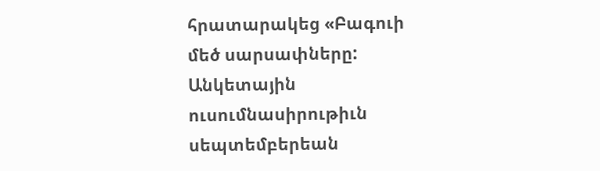հրատարակեց «Բագուի մեծ սարսափները: Անկետային ուսումնասիրութիւն սեպտեմբերեան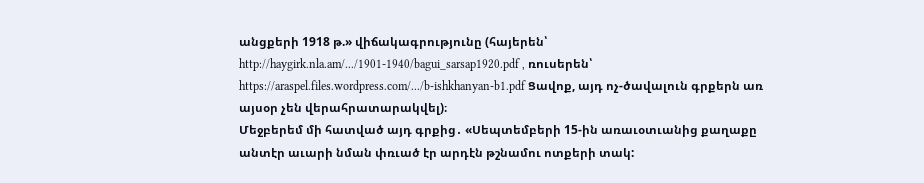անցքերի 1918 թ.» վիճակագրությունը (հայերեն՝ http://haygirk.nla.am/.../1901-1940/bagui_sarsap1920.pdf , ռուսերեն՝ https://araspel.files.wordpress.com/.../b-ishkhanyan-b1.pdf Ցավոք, այդ ոչ-ծավալուն գրքերն առ այսօր չեն վերահրատարակվել)։
Մեջբերեմ մի հատված այդ գրքից․ «Սեպտեմբերի 15-ին առաւօտւանից քաղաքը անտէր աւարի նման փռւած էր արդէն թշնամու ոտքերի տակ: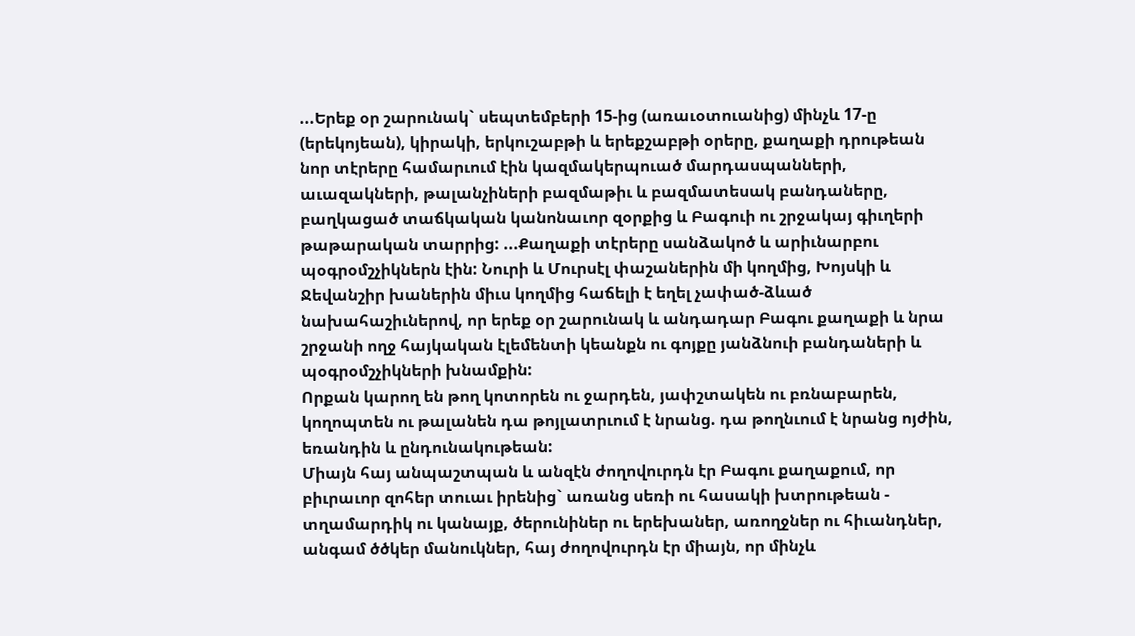...Երեք օր շարունակ` սեպտեմբերի 15-ից (առաւօտուանից) մինչև 17-ը (երեկոյեան), կիրակի, երկուշաբթի և երեքշաբթի օրերը, քաղաքի դրութեան նոր տէրերը համարւում էին կազմակերպուած մարդասպանների, աւազակների, թալանչիների բազմաթիւ և բազմատեսակ բանդաները, բաղկացած տաճկական կանոնաւոր զօրքից և Բագուի ու շրջակայ գիւղերի թաթարական տարրից: ...Քաղաքի տէրերը սանձակոծ և արիւնարբու պօգրօմշչիկներն էին: Նուրի և Մուրսէլ փաշաներին մի կողմից, Խոյսկի և Ջեվանշիր խաներին միւս կողմից հաճելի է եղել չափած-ձևած նախահաշիւներով, որ երեք օր շարունակ և անդադար Բագու քաղաքի և նրա շրջանի ողջ հայկական էլեմենտի կեանքն ու գոյքը յանձնուի բանդաների և պօգրօմշչիկների խնամքին:
Որքան կարող են թող կոտորեն ու ջարդեն, յափշտակեն ու բռնաբարեն, կողոպտեն ու թալանեն դա թոյլատրւում է նրանց. դա թողնւում է նրանց ոյժին, եռանդին և ընդունակութեան:
Միայն հայ անպաշտպան և անզէն ժողովուրդն էր Բագու քաղաքում, որ բիւրաւոր զոհեր տուաւ իրենից` առանց սեռի ու հասակի խտրութեան - տղամարդիկ ու կանայք, ծերունիներ ու երեխաներ, առողջներ ու հիւանդներ, անգամ ծծկեր մանուկներ, հայ ժողովուրդն էր միայն, որ մինչև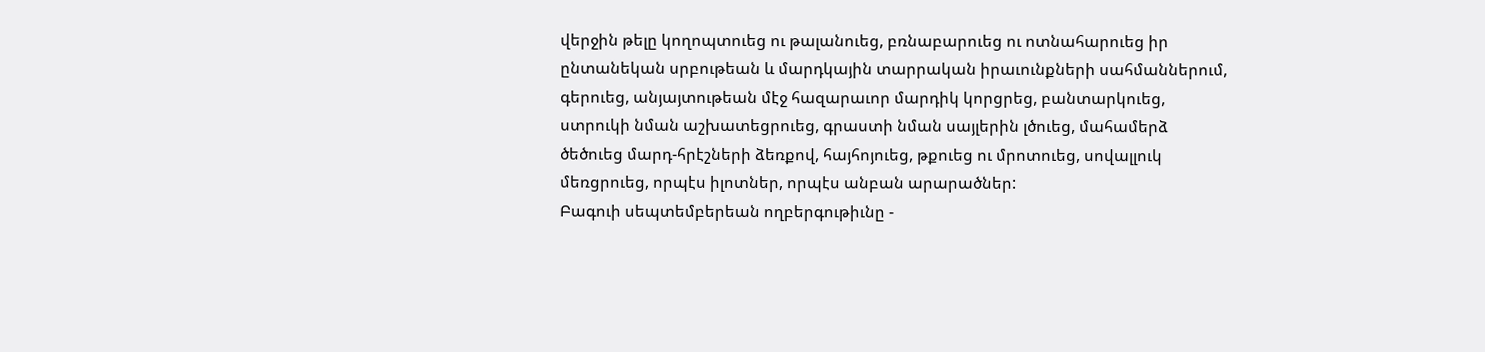վերջին թելը կողոպտուեց ու թալանուեց, բռնաբարուեց ու ոտնահարուեց իր ընտանեկան սրբութեան և մարդկային տարրական իրաւունքների սահմաններում, գերուեց, անյայտութեան մէջ հազարաւոր մարդիկ կորցրեց, բանտարկուեց, ստրուկի նման աշխատեցրուեց, գրաստի նման սայլերին լծուեց, մահամերձ ծեծուեց մարդ-հրէշների ձեռքով, հայհոյուեց, թքուեց ու մրոտուեց, սովալլուկ մեռցրուեց, որպէս իլոտներ, որպէս անբան արարածներ:
Բագուի սեպտեմբերեան ողբերգութիւնը -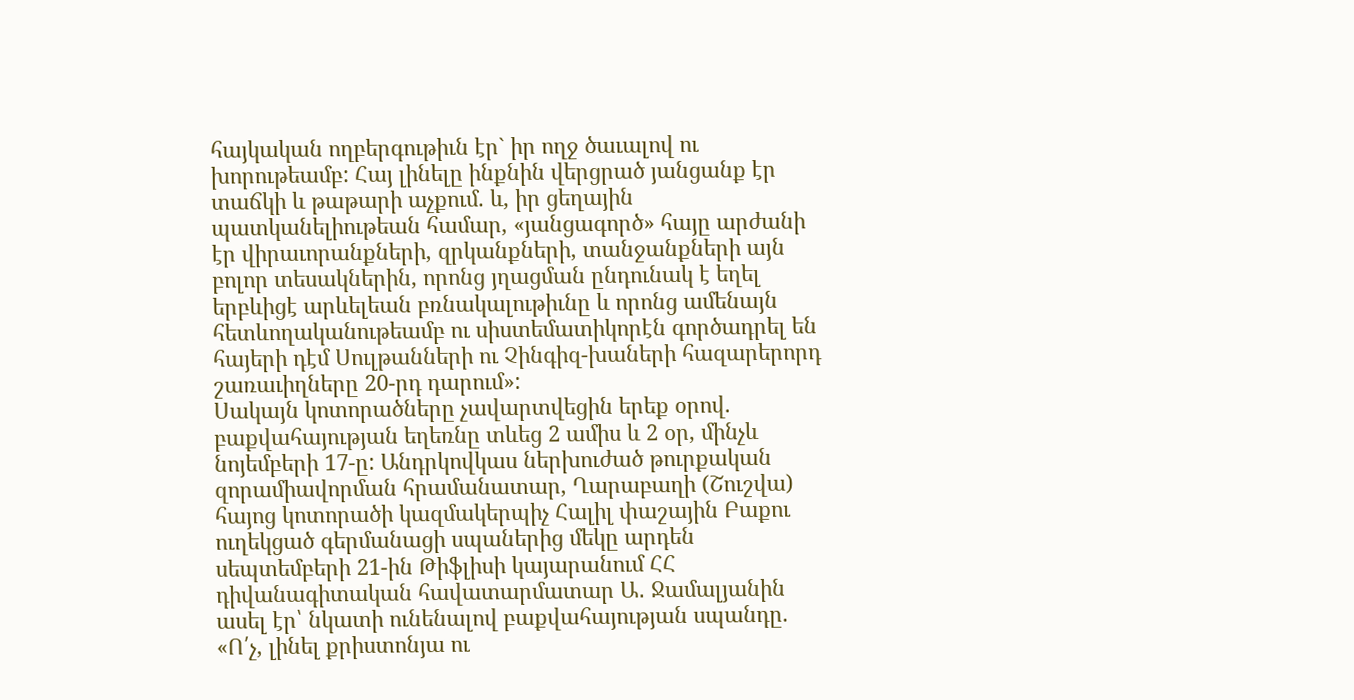հայկական ողբերգութիւն էր` իր ողջ ծաւալով ու խորութեամբ: Հայ լինելը ինքնին վերցրած յանցանք էր տաճկի և թաթարի աչքում. և, իր ցեղային պատկանելիութեան համար, «յանցագործ» հայը արժանի էր վիրաւորանքների, զրկանքների, տանջանքների այն բոլոր տեսակներին, որոնց յղացման ընդունակ է եղել երբևիցէ արևելեան բռնակալութիւնը և որոնց ամենայն հետևողականութեամբ ու սիստեմատիկորէն գործադրել են հայերի դէմ Սուլթանների ու Չինգիզ-խաների հազարերորդ շառաւիղները 20-րդ դարում»:
Սակայն կոտորածները չավարտվեցին երեք օրով. բաքվահայության եղեռնը տևեց 2 ամիս և 2 օր, մինչև նոյեմբերի 17-ը: Անդրկովկաս ներխուժած թուրքական զորամիավորման հրամանատար, Ղարաբաղի (Շուշվա) հայոց կոտորածի կազմակերպիչ Հալիլ փաշային Բաքու ուղեկցած գերմանացի սպաներից մեկը արդեն սեպտեմբերի 21-ին Թիֆլիսի կայարանում ՀՀ դիվանագիտական հավատարմատար Ա․ Ջամալյանին ասել էր՝ նկատի ունենալով բաքվահայության սպանդը. «Ո՛չ, լինել քրիստոնյա ու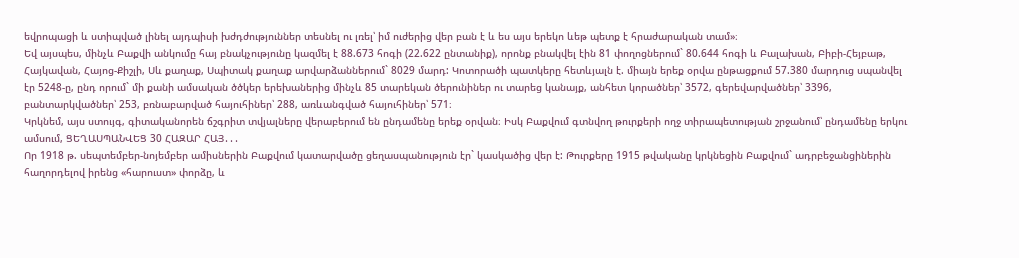եվրոպացի և ստիպված լինել այդպիսի խժդժություններ տեսնել ու լռել՝ իմ ուժերից վեր բան է և ես այս երեկո ևեթ պետք է հրաժարական տամ»։
Եվ այսպես, մինչև Բաքվի անկումը հայ բնակչությունը կազմել է 88.673 հոգի (22.622 ընտանիք), որոնք բնակվել էին 81 փողոցներում` 80.644 հոգի և Բալախան, Բիբի-Հեյբաթ, Հայկավան, Հայոց-Քիշլի, Սև քաղաք, Սպիտակ քաղաք արվարձաններում` 8029 մարդ: Կոտորածի պատկերը հետևյալն է. միայն երեք օրվա ընթացքում 57.380 մարդուց սպանվել էր 5248-ը, ընդ որում` մի քանի ամսական ծծկեր երեխաներից մինչև 85 տարեկան ծերունիներ ու տարեց կանայք, անհետ կորածներ՝ 3572, գերեվարվածներ՝ 3396, բանտարկվածներ՝ 253, բռնաբարված հայուհիներ՝ 288, առևանգված հայուհիներ՝ 571։
Կրկնեմ, այս ստույգ, գիտականորեն ճշգրիտ տվյալները վերաբերում են ընդամենը երեք օրվան։ Իսկ Բաքվում գտնվող թուրքերի ողջ տիրապետության շրջանում՝ ընդամենը երկու ամսում, ՑԵՂԱՍՊԱՆՎԵՑ 30 ՀԱԶԱՐ ՀԱՅ․․․
Որ 1918 թ. սեպտեմբեր-նոյեմբեր ամիսներին Բաքվում կատարվածը ցեղասպանություն էր` կասկածից վեր է: Թուրքերը 1915 թվականը կրկնեցին Բաքվում` ադրբեջանցիներին հաղորդելով իրենց «հարուստ» փորձը, և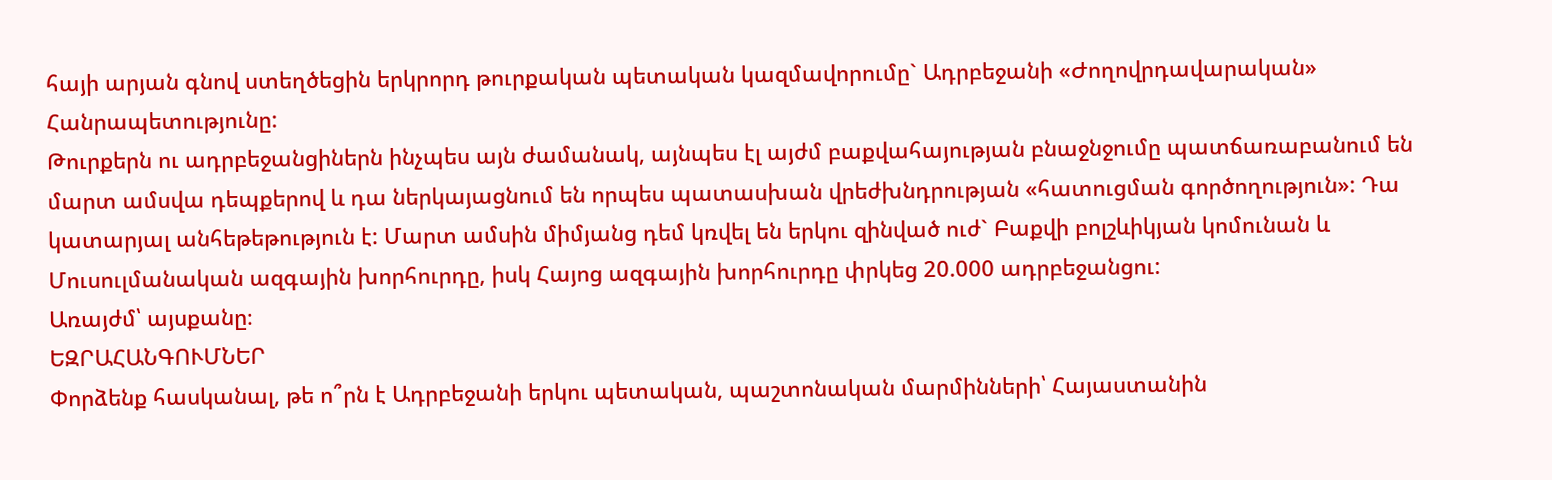հայի արյան գնով ստեղծեցին երկրորդ թուրքական պետական կազմավորումը` Ադրբեջանի «Ժողովրդավարական» Հանրապետությունը:
Թուրքերն ու ադրբեջանցիներն ինչպես այն ժամանակ, այնպես էլ այժմ բաքվահայության բնաջնջումը պատճառաբանում են մարտ ամսվա դեպքերով և դա ներկայացնում են որպես պատասխան վրեժխնդրության «հատուցման գործողություն»: Դա կատարյալ անհեթեթություն է: Մարտ ամսին միմյանց դեմ կռվել են երկու զինված ուժ` Բաքվի բոլշևիկյան կոմունան և Մուսուլմանական ազգային խորհուրդը, իսկ Հայոց ազգային խորհուրդը փրկեց 20.000 ադրբեջանցու:
Առայժմ՝ այսքանը։
ԵԶՐԱՀԱՆԳՈՒՄՆԵՐ
Փորձենք հասկանալ, թե ո՞րն է Ադրբեջանի երկու պետական, պաշտոնական մարմինների՝ Հայաստանին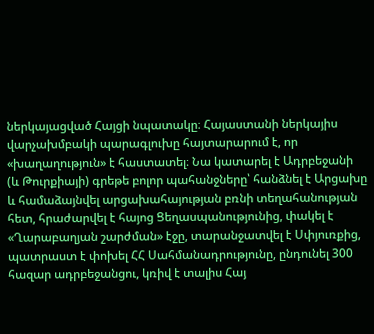ներկայացված Հայցի նպատակը։ Հայաստանի ներկայիս վարչախմբակի պարագլուխը հայտարարում է, որ «խաղաղություն» է հաստատել։ Նա կատարել է Ադրբեջանի (և Թուրքիայի) գրեթե բոլոր պահանջները՝ հանձնել է Արցախը և համաձայնվել արցախահայության բռնի տեղահանության հետ, հրաժարվել է հայոց Ցեղասպանությունից, փակել է «Ղարաբաղյան շարժման» էջը, տարանջատվել է Սփյուռքից, պատրաստ է փոխել ՀՀ Սահմանադրությունը, ընդունել 300 հազար ադրբեջանցու, կռիվ է տալիս Հայ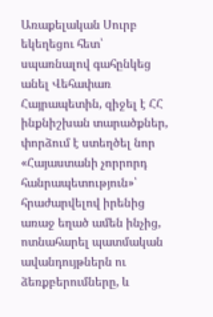Առաքելական Սուրբ եկեղեցու հետ՝ սպառնալով գահընկեց անել Վեհափառ Հայրապետին, զիջել է ՀՀ ինքնիշխան տարածքներ, փորձում է ստեղծել նոր «Հայաստանի չորրորդ հանրապետություն»՝ հրաժարվելով իրենից առաջ եղած ամեն ինչից, ոտնահարել պատմական ավանդույթներն ու ձեռքբերումները, և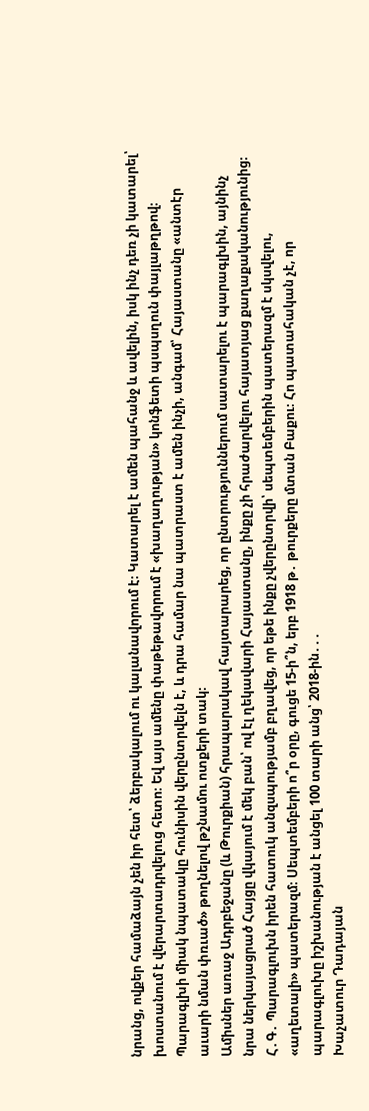նրանց, ովքեր համաձայն չեն իր հետ՝ ձերբակալում ու կալանավորում է։ Կատարել է ամեն պահանջ և ավելին, իսկ ինչ դեռ չի կատարել՝ խոստանում է վերարտադրվելուց հետո։ Եվ այս ամենը փաթեթավորում է «խաղաղության» կոնֆետի պսպսղուն փայլաթղթով։
Պարագլխի միակ նպատակը հունիսին վերընտրվելն է, և դրա համար նա պատրաստ է ամեն ինչի, անգամ՝ Հայաստանը «անտէր աւարի նման փռւած» թողնելով թշնամու ոտքերի տակ։
Ամիսներ առաջ Ադրբեջանը (և Թուրքիան) հրապարակավ հայտարարեց, որ ընտրություններում սատարելու է պարագլխին, այնինչ նրա ներկայացրած Հայցը վկայում է մեկ բան՝ ով էլ ղեկավարի Հայաստանը, ինքը չի հրաժարվելու հայատյաց քաղաքականությունից։
Հ․Գ․ Պարագլուխն իրեն հատուկ անզսպությամբ բղավեց, որ եթե ինքը չվերընտրվի՝ սեպտեմբերին պատերազմ է սկսվելու, «աղետալի» պատերազմ։ Սեպտեմբերի ո՞ր օրը, գուցե 15-ի՞ն, երբ 1918 թ․ թուրքերը մտան Բաքու։ Հո պատահական չէ, որ պարագլուխը իշխանության է անցել 100 տարի անց՝ 2018-ին․․․
Խաչատուր Դադայան